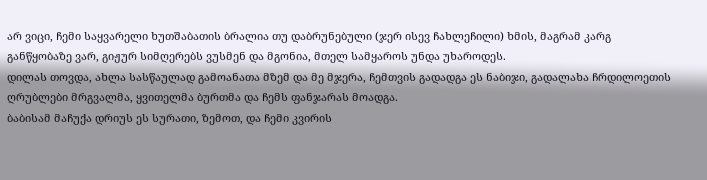არ ვიცი, ჩემი საყვარელი ხუთშაბათის ბრალია თუ დაბრუნებული (ჯერ ისევ ჩახლეჩილი) ხმის, მაგრამ კარგ განწყობაზე ვარ, გიჟურ სიმღერებს ვუსმენ და მგონია, მთელ სამყაროს უნდა უხაროდეს.
დილას თოვდა, ახლა სასწაულად გამოანათა მზემ და მე მჯერა, ჩემთვის გადადგა ეს ნაბიჯი, გადალახა ჩრდილოეთის ღრუბლები მრგვალმა, ყვითელმა ბურთმა და ჩემს ფანჯარას მოადგა.
ბაბისამ მაჩუქა დრიუს ეს სურათი, ზემოთ, და ჩემი კვირის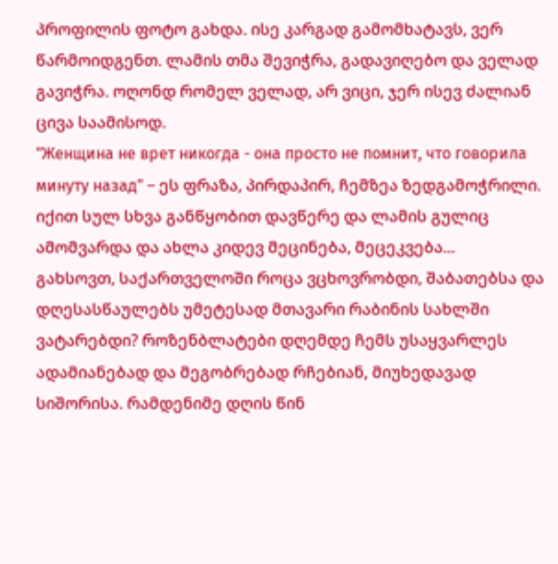პროფილის ფოტო გახდა. ისე კარგად გამომხატავს, ვერ წარმოიდგენთ. ლამის თმა შევიჭრა, გადავიღებო და ველად გავიჭრა. ოღონდ რომელ ველად, არ ვიცი, ჯერ ისევ ძალიან ცივა საამისოდ.
"Женщина не врет никогда - она просто не помнит, что говорила минуту назад" – ეს ფრაზა, პირდაპირ, ჩემზეა ზედგამოჭრილი. იქით სულ სხვა განწყობით დავწერე და ლამის გულიც ამომვარდა და ახლა კიდევ მეცინება, მეცეკვება...
გახსოვთ, საქართველოში როცა ვცხოვრობდი, შაბათებსა და დღესასწაულებს უმეტესად მთავარი რაბინის სახლში ვატარებდი? როზენბლატები დღემდე ჩემს უსაყვარლეს ადამიანებად და მეგობრებად რჩებიან, მიუხედავად სიშორისა. რამდენიმე დღის წინ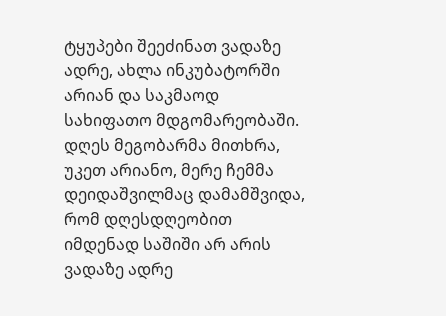ტყუპები შეეძინათ ვადაზე ადრე, ახლა ინკუბატორში არიან და საკმაოდ სახიფათო მდგომარეობაში. დღეს მეგობარმა მითხრა, უკეთ არიანო, მერე ჩემმა დეიდაშვილმაც დამამშვიდა, რომ დღესდღეობით იმდენად საშიში არ არის ვადაზე ადრე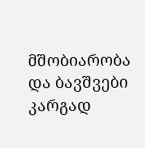მშობიარობა და ბავშვები კარგად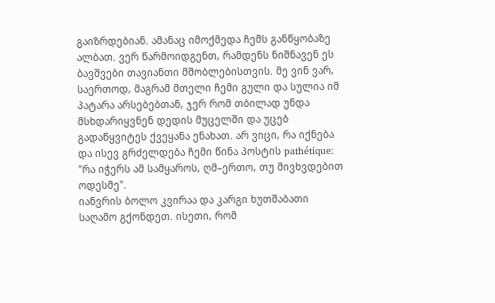გაიზრდებიან. ამანაც იმოქმედა ჩემს განწყობაზე ალბათ. ვერ წარმოიდგენთ, რამდენს ნიშნავენ ეს ბავშვები თავიანთი მშობლებისთვის. მე ვინ ვარ, საერთოდ, მაგრამ მთელი ჩემი გული და სულია იმ პატარა არსებებთან, ჯერ რომ თბილად უნდა მსხდარიყვნენ დედის მუცელში და უცებ გადაწყვიტეს ქვეყანა ენახათ. არ ვიცი, რა იქნება და ისევ გრძელდება ჩემი წინა პოსტის pathétique: "რა იჭერს ამ სამყაროს, ღმ–ერთო, თუ მივხვდებით ოდესმე".
იანვრის ბოლო კვირაა და კარგი ხუთშაბათი საღამო გქონდეთ. ისეთი, რომ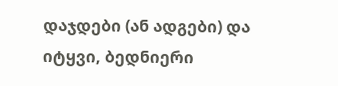დაჯდები (ან ადგები) და იტყვი, ბედნიერი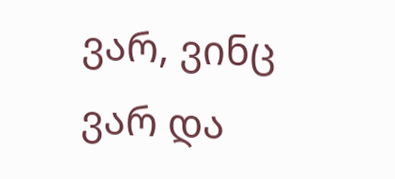ვარ, ვინც ვარ და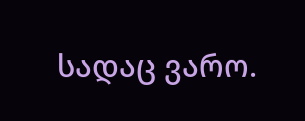სადაც ვარო.